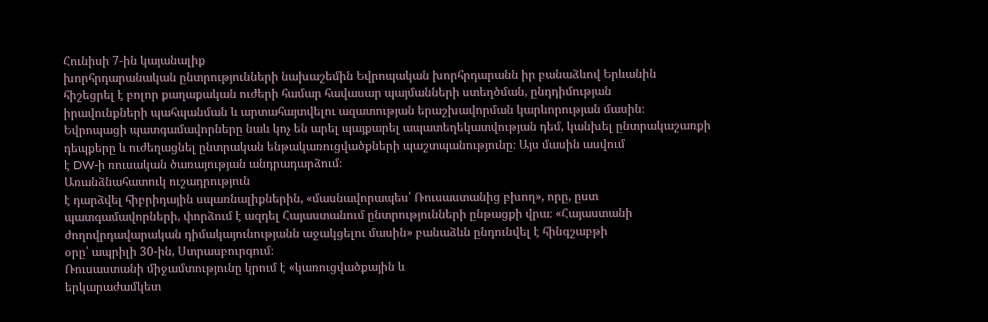Հունիսի 7-ին կայանալիք
խորհրդարանական ընտրությունների նախաշեմին Եվրոպական խորհրդարանն իր բանաձևով Երևանին
հիշեցրել է բոլոր քաղաքական ուժերի համար հավասար պայմանների ստեղծման, ընդդիմության
իրավունքների պահպանման և արտահայտվելու ազատության երաշխավորման կարևորության մասին։
Եվրոպացի պատգամավորները նաև կոչ են արել պայքարել ապատեղեկատվության դեմ, կանխել ընտրակաշառքի
դեպքերը և ուժեղացնել ընտրական ենթակառուցվածքների պաշտպանությունը։ Այս մասին ասվում
է DW-ի ռուսական ծառայության անդրադարձում։
Առանձնահատուկ ուշադրություն
է դարձվել հիբրիդային սպառնալիքներին, «մասնավորապես՝ Ռուսաստանից բխող», որը, ըստ
պատգամավորների, փորձում է ազդել Հայաստանում ընտրությունների ընթացքի վրա։ «Հայաստանի
ժողովրդավարական դիմակայունությանն աջակցելու մասին» բանաձևն ընդունվել է հինգշաբթի
օրը՝ ապրիլի 30-ին, Ստրասբուրգում։
Ռուսաստանի միջամտությունը կրում է «կառուցվածքային և
երկարաժամկետ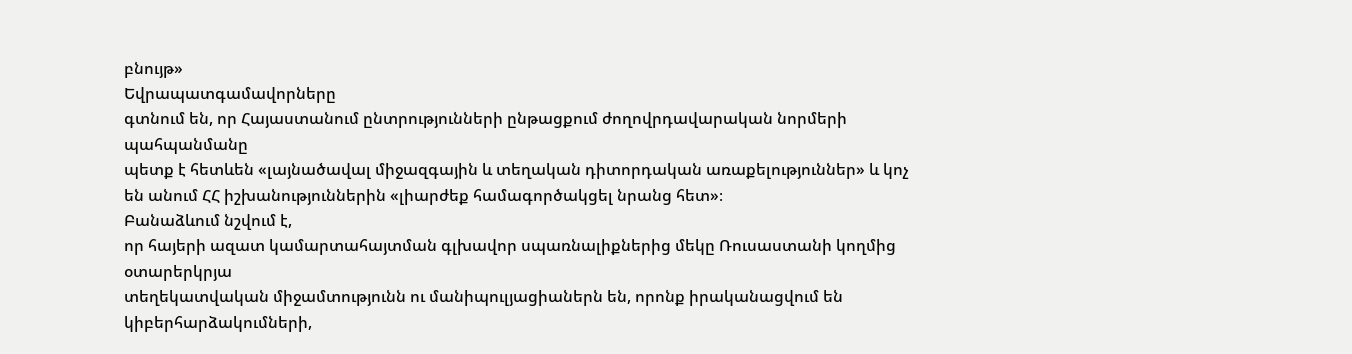բնույթ»
Եվրապատգամավորները
գտնում են, որ Հայաստանում ընտրությունների ընթացքում ժողովրդավարական նորմերի պահպանմանը
պետք է հետևեն «լայնածավալ միջազգային և տեղական դիտորդական առաքելություններ» և կոչ
են անում ՀՀ իշխանություններին «լիարժեք համագործակցել նրանց հետ»։
Բանաձևում նշվում է,
որ հայերի ազատ կամարտահայտման գլխավոր սպառնալիքներից մեկը Ռուսաստանի կողմից օտարերկրյա
տեղեկատվական միջամտությունն ու մանիպուլյացիաներն են, որոնք իրականացվում են կիբերհարձակումների,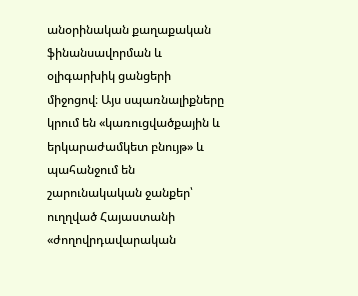անօրինական քաղաքական ֆինանսավորման և օլիգարխիկ ցանցերի միջոցով։ Այս սպառնալիքները
կրում են «կառուցվածքային և երկարաժամկետ բնույթ» և պահանջում են շարունակական ջանքեր՝
ուղղված Հայաստանի «ժողովրդավարական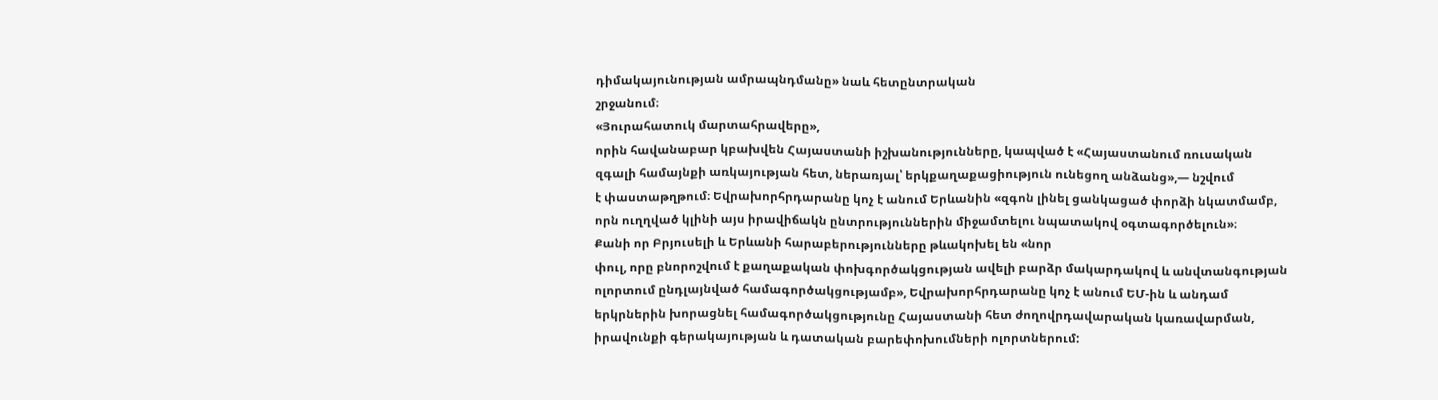դիմակայունության ամրապնդմանը» նաև հետընտրական
շրջանում։
«Յուրահատուկ մարտահրավերը»,
որին հավանաբար կբախվեն Հայաստանի իշխանությունները, կապված է «Հայաստանում ռուսական
զգալի համայնքի առկայության հետ, ներառյալ՝ երկքաղաքացիություն ունեցող անձանց»,— նշվում
է փաստաթղթում։ Եվրախորհրդարանը կոչ է անում Երևանին «զգոն լինել ցանկացած փորձի նկատմամբ,
որն ուղղված կլինի այս իրավիճակն ընտրություններին միջամտելու նպատակով օգտագործելուն»։
Քանի որ Բրյուսելի և Երևանի հարաբերությունները թևակոխել են «նոր
փուլ, որը բնորոշվում է քաղաքական փոխգործակցության ավելի բարձր մակարդակով և անվտանգության
ոլորտում ընդլայնված համագործակցությամբ», Եվրախորհրդարանը կոչ է անում ԵՄ-ին և անդամ
երկրներին խորացնել համագործակցությունը Հայաստանի հետ ժողովրդավարական կառավարման,
իրավունքի գերակայության և դատական բարեփոխումների ոլորտներում: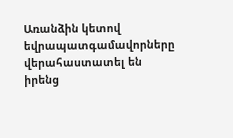Առանձին կետով եվրապատգամավորները
վերահաստատել են իրենց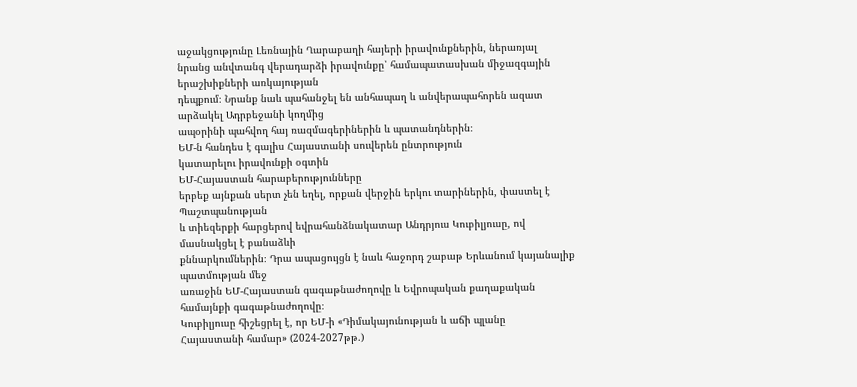աջակցությունը Լեռնային Ղարաբաղի հայերի իրավունքներին, ներառյալ
նրանց անվտանգ վերադարձի իրավունքը՝ համապատասխան միջազգային երաշխիքների առկայության
դեպքում։ Նրանք նաև պահանջել են անհապաղ և անվերապահորեն ազատ արձակել Ադրբեջանի կողմից
ապօրինի պահվող հայ ռազմագերիներին և պատանդներին։
ԵՄ-ն հանդես է գալիս Հայաստանի սուվերեն ընտրություն
կատարելու իրավունքի օգտին
ԵՄ-Հայաստան հարաբերությունները
երբեք այնքան սերտ չեն եղել, որքան վերջին երկու տարիներին, փաստել է Պաշտպանության
և տիեզերքի հարցերով եվրահանձնակատար Անդրյուս Կուբիլյուսը, ով մասնակցել է բանաձևի
քննարկումներին։ Դրա ապացույցն է նաև հաջորդ շաբաթ Երևանում կայանալիք պատմության մեջ
առաջին ԵՄ-Հայաստան գագաթնաժողովը և Եվրոպական քաղաքական համայնքի գագաթնաժողովը։
Կուբիլյուսը հիշեցրել է, որ ԵՄ-ի «Դիմակայունության և աճի պլանը
Հայաստանի համար» (2024-2027թթ.)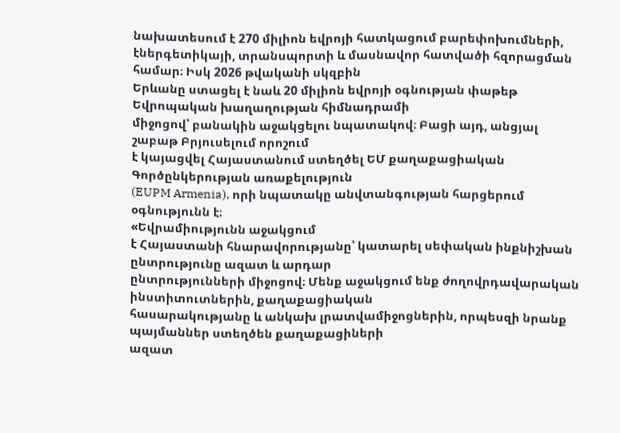նախատեսում է 270 միլիոն եվրոյի հատկացում բարեփոխումների,
էներգետիկայի, տրանսպորտի և մասնավոր հատվածի հզորացման համար։ Իսկ 2026 թվականի սկզբին
Երևանը ստացել է նաև 20 միլիոն եվրոյի օգնության փաթեթ Եվրոպական խաղաղության հիմնադրամի
միջոցով՝ բանակին աջակցելու նպատակով։ Բացի այդ, անցյալ շաբաթ Բրյուսելում որոշում
է կայացվել Հայաստանում ստեղծել ԵՄ քաղաքացիական Գործընկերության առաքելություն
(EUPM Armenia), որի նպատակը անվտանգության հարցերում օգնությունն է։
«Եվրամիությունն աջակցում
է Հայաստանի հնարավորությանը՝ կատարել սեփական ինքնիշխան ընտրությունը ազատ և արդար
ընտրությունների միջոցով։ Մենք աջակցում ենք ժողովրդավարական ինստիտուտներին, քաղաքացիական
հասարակությանը և անկախ լրատվամիջոցներին, որպեսզի նրանք պայմաններ ստեղծեն քաղաքացիների
ազատ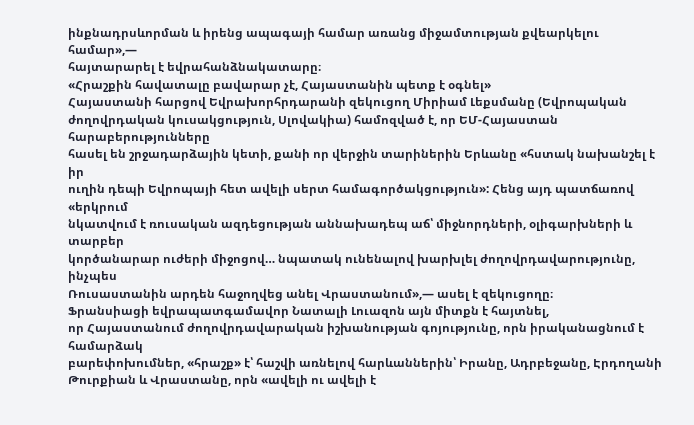ինքնադրսևորման և իրենց ապագայի համար առանց միջամտության քվեարկելու համար»,—
հայտարարել է եվրահանձնակատարը։
«Հրաշքին հավատալը բավարար չէ, Հայաստանին պետք է օգնել»
Հայաստանի հարցով Եվրախորհրդարանի զեկուցող Միրիամ Լեքսմանը (Եվրոպական
ժողովրդական կուսակցություն, Սլովակիա) համոզված է, որ ԵՄ-Հայաստան հարաբերությունները
հասել են շրջադարձային կետի, քանի որ վերջին տարիներին Երևանը «հստակ նախանշել է իր
ուղին դեպի Եվրոպայի հետ ավելի սերտ համագործակցություն»: Հենց այդ պատճառով «երկրում
նկատվում է ռուսական ազդեցության աննախադեպ աճ՝ միջնորդների, օլիգարխների և տարբեր
կործանարար ուժերի միջոցով… նպատակ ունենալով խարխլել ժողովրդավարությունը, ինչպես
Ռուսաստանին արդեն հաջողվեց անել Վրաստանում»,— ասել է զեկուցողը։
Ֆրանսիացի եվրապատգամավոր Նատալի Լուազոն այն միտքն է հայտնել,
որ Հայաստանում ժողովրդավարական իշխանության գոյությունը, որն իրականացնում է համարձակ
բարեփոխումներ, «հրաշք» է՝ հաշվի առնելով հարևաններին՝ Իրանը, Ադրբեջանը, Էրդողանի
Թուրքիան և Վրաստանը, որն «ավելի ու ավելի է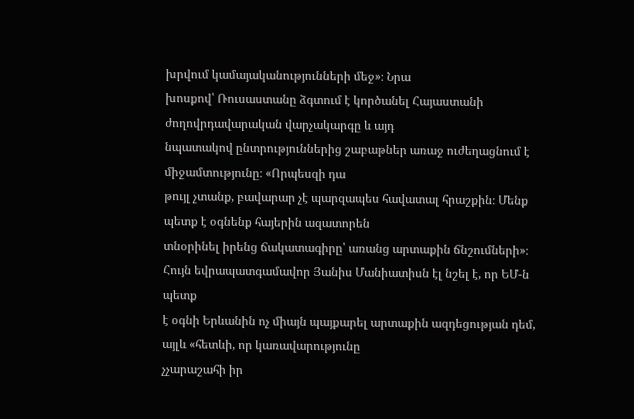խրվում կամայականությունների մեջ»։ Նրա
խոսքով՝ Ռուսաստանը ձգտում է կործանել Հայաստանի ժողովրդավարական վարչակարգը և այդ
նպատակով ընտրություններից շաբաթներ առաջ ուժեղացնում է միջամտությունը։ «Որպեսզի դա
թույլ չտանք, բավարար չէ պարզապես հավատալ հրաշքին։ Մենք պետք է օգնենք հայերին ազատորեն
տնօրինել իրենց ճակատագիրը՝ առանց արտաքին ճնշումների»։
Հույն եվրապատգամավոր Յանիս Մանիատիսն էլ նշել է, որ ԵՄ-ն պետք
է օգնի Երևանին ոչ միայն պայքարել արտաքին ազդեցության դեմ, այլև «հետևի, որ կառավարությունը
չչարաշահի իր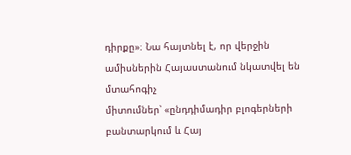դիրքը»։ Նա հայտնել է, որ վերջին ամիսներին Հայաստանում նկատվել են մտահոգիչ
միտումներ՝ «ընդդիմադիր բլոգերների բանտարկում և Հայ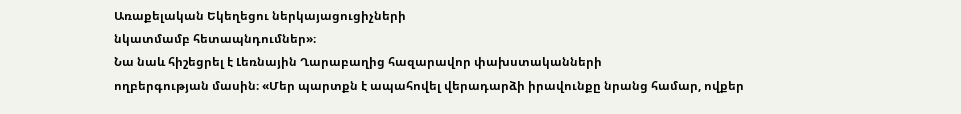Առաքելական Եկեղեցու ներկայացուցիչների
նկատմամբ հետապնդումներ»։
Նա նաև հիշեցրել է Լեռնային Ղարաբաղից հազարավոր փախստականների
ողբերգության մասին։ «Մեր պարտքն է ապահովել վերադարձի իրավունքը նրանց համար, ովքեր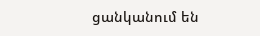ցանկանում են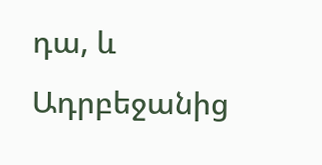դա, և Ադրբեջանից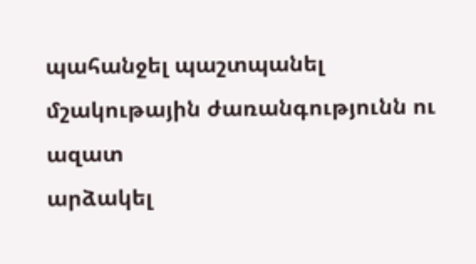պահանջել պաշտպանել մշակութային ժառանգությունն ու ազատ
արձակել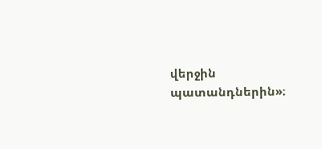վերջին պատանդներին»։